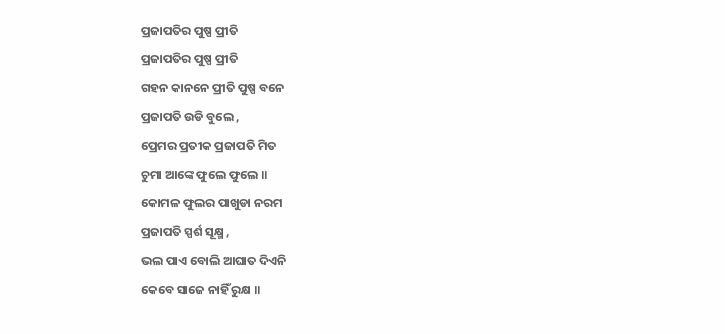ପ୍ରଜାପତିର ପୁଷ୍ପ ପ୍ରୀତି
ପ୍ରଜାପତିର ପୁଷ୍ପ ପ୍ରୀତି
ଗହନ କାନନେ ପ୍ରୀତି ପୁଷ୍ପ ବନେ
ପ୍ରଜାପତି ଉଡି ବୁଲେ ,
ପ୍ରେମର ପ୍ରତୀକ ପ୍ରଜାପତି ମିତ
ଚୁମା ଆଙ୍କେ ଫୁଲେ ଫୁଲେ ॥
କୋମଳ ଫୁଲର ପାଖୁଡା ନରମ
ପ୍ରଜାପତି ସ୍ପର୍ଶ ସୂକ୍ଷ୍ମ ,
ଭଲ ପାଏ ବୋଲି ଆଘାତ ଦିଏନି
କେବେ ସାଜେ ନାହିଁ ରୁକ୍ଷ ॥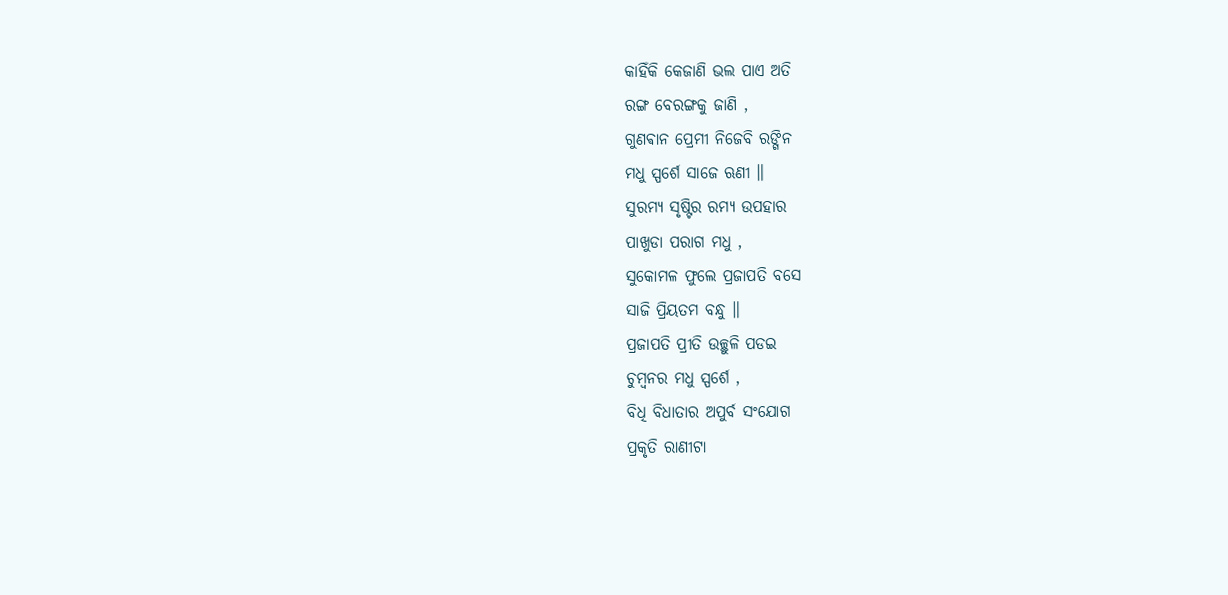କାହିଁକି କେଜାଣି ଭଲ ପାଏ ଅତି
ରଙ୍ଗ ବେରଙ୍ଗକୁ ଜାଣି ,
ଗୁଣଵାନ ପ୍ରେମୀ ନିଜେବି ରଙ୍ଗିନ
ମଧୁ ସ୍ପର୍ଶେ ସାଜେ ଋଣୀ ॥
ସୁରମ୍ୟ ସୃଷ୍ଟିର ରମ୍ୟ ଉପହାର
ପାଖୁଡା ପରାଗ ମଧୁ ,
ସୁକୋମଳ ଫୁଲେ ପ୍ରଜାପତି ବସେ
ସାଜି ପ୍ରିୟତମ ବନ୍ଧୁ ॥
ପ୍ରଜାପତି ପ୍ରୀତି ଉଚ୍ଛୁଳି ପଡଇ
ଚୁମ୍ବନର ମଧୁ ସ୍ପର୍ଶେ ,
ବିଧି ବିଧାତାର ଅପୁର୍ବ ସଂଯୋଗ
ପ୍ରକୃତି ରାଣୀଟା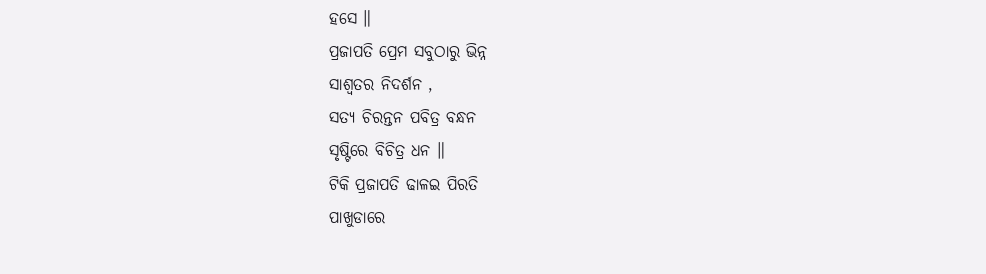ହସେ ॥
ପ୍ରଜାପତି ପ୍ରେମ ସବୁଠାରୁ ଭିନ୍ନ
ସାଶ୍ଵତର ନିଦର୍ଶନ ,
ସତ୍ୟ ଚିରନ୍ତନ ପବିତ୍ର ବନ୍ଧନ
ସୃଷ୍ଟିରେ ବିଚିତ୍ର ଧନ ॥
ଟିକି ପ୍ରଜାପତି ଢାଳଇ ପିରତି
ପାଖୁଡାରେ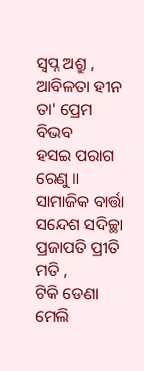ସ୍ଵପ୍ନ ଅଶ୍ରୁ ,
ଆବିଳତା ହୀନ ତା' ପ୍ରେମ ବିଭବ
ହସଇ ପରାଗ ରେଣୁ ॥
ସାମାଜିକ ବାର୍ତ୍ତା ସନ୍ଦେଶ ସଦିଚ୍ଛା
ପ୍ରଜାପତି ପ୍ରୀତି ମତି ,
ଟିକି ଡେଣା ମେଲି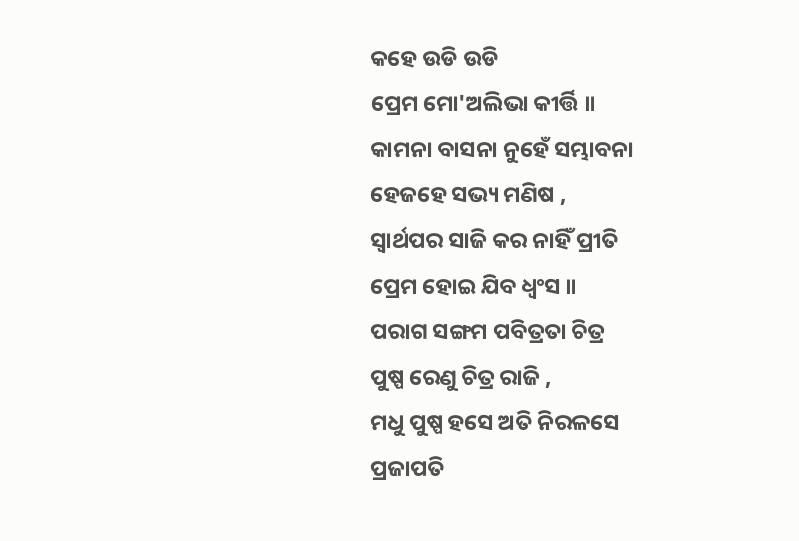କହେ ଉଡି ଉଡି
ପ୍ରେମ ମୋ'ଅଲିଭା କୀର୍ତ୍ତି ॥
କାମନା ବାସନା ନୁହେଁ ସମ୍ଭାବନା
ହେଜହେ ସଭ୍ୟ ମଣିଷ ,
ସ୍ଵାର୍ଥପର ସାଜି କର ନାହିଁ ପ୍ରୀତି
ପ୍ରେମ ହୋଇ ଯିବ ଧ୍ୱଂସ ॥
ପରାଗ ସଙ୍ଗମ ପବିତ୍ରତା ଚିତ୍ର
ପୁଷ୍ପ ରେଣୁ ଚିତ୍ର ରାଜି ,
ମଧୁ ପୁଷ୍ପ ହସେ ଅତି ନିରଳସେ
ପ୍ରଜାପତି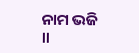ନାମ ଭଜି ॥